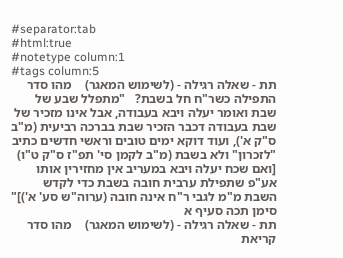#separator:tab
#html:true
#notetype column:1
#tags column:5
תת - שאלה רגילה - (לשימוש המאגר)    מהו סדר התפילה כשר"ח חל בשבת?   "מתפלל שבע של שבת ואומר יעלה ויבא בעבודה, אבל אינו מזכיר של שבת בעבודה דכבר הזכיר שבת בברכה רביעית (מ"ב ס"ק א'), ועוד דוקא ימים טובים וראשי חדשים כתיב "לזכרון" ולא בשבת (מ"ב לקמן סי' תפ"ז ס"ק ט"ו) [ואם שכח יעלה ויבא במעריב אין מחזירין אותו אע"פ שתפילת ערבית חובה בשבת כדי לקדש השבת מ"מ לגבי ר"ח אינה חובה (ערוה"ש סע' א')]"  סימן תכה סעיף א
תת - שאלה רגילה - (לשימוש המאגר)    מהו סדר קריאת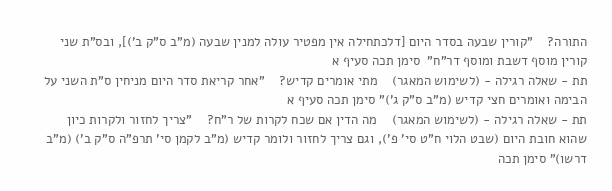התורה?    "קורין שבעה בסדר היום [דלכתחילה אין מפטיר עולה למנין שבעה (מ"ב ס"ק ב')], ובס"ת שני קורין מוסף דשבת ומוסף דר"ח"  סימן תכה סעיף א
תת - שאלה רגילה - (לשימוש המאגר)    מתי אומרים קדיש?    "אחר קריאת סדר היום מניחין ס"ת השני על הבימה ואומרים חצי קדיש (מ"ב ס"ק ג')" סימן תכה סעיף א
תת - שאלה רגילה - (לשימוש המאגר)    מה הדין אם שכח לקרות של ר"ח?    "צריך לחזור ולקרות כיון שהוא חובת היום (שבט הלוי ח"ט סי' פ'), וגם צריך לחזור ולומר קדיש (מ"ב לקמן סי' תרפ"ה ס"ק ב') (מ"ב דרשו)" סימן תכה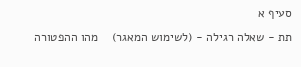סעיף א
תת - שאלה רגילה - (לשימוש המאגר)    מהו ההפטורה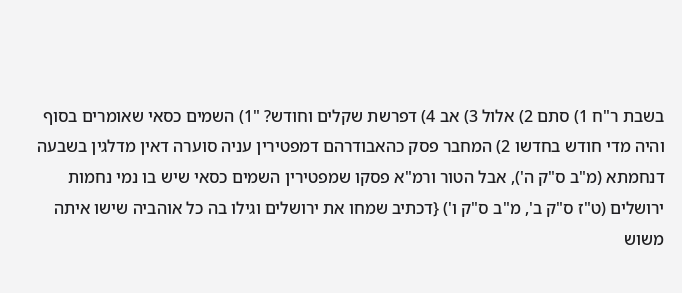בשבת ר"ח 1) סתם 2) אלול 3) אב 4) דפרשת שקלים וחודש? "1) השמים כסאי שאומרים בסוף והיה מדי חודש בחדשו 2) המחבר פסק כהאבודרהם דמפטירין עניה סוערה דאין מדלגין בשבעה דנחמתא (מ"ב ס"ק ה'), אבל הטור ורמ"א פסקו שמפטירין השמים כסאי שיש בו נמי נחמות ירושלים (ט"ז ס"ק ב', מ"ב ס"ק ו') {דכתיב שמחו את ירושלים וגילו בה כל אוהביה שישו איתה משוש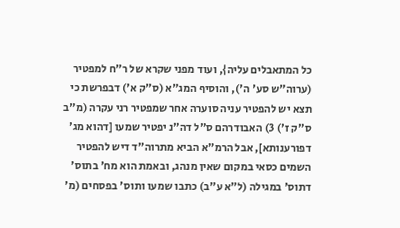כל המתאבלים עליה}, ועוד מפני שקרא של ר"ח למפטיר (ערוה"ש סע' ה'), והוסיף המג"א (ס"ק א') דבפרשת כי תצא יש להפטיר עניה סוערה אחר שמפטיר רני עקרה (מ"ב ס"ק ז') 3) האבודרהם ס"ל דה"נ יפטיר שמעו [דהוא מג' דפורענותא], אבל הרמ"א הביא מתרוה"ד דיש להפטיר השמים כסאי במקום שאין מנהג, ובאמת הוא מח' בתוס' דתוס' במגילה (ל"א ע"ב) כתבו שמעו ותוס' בפסחים (מ'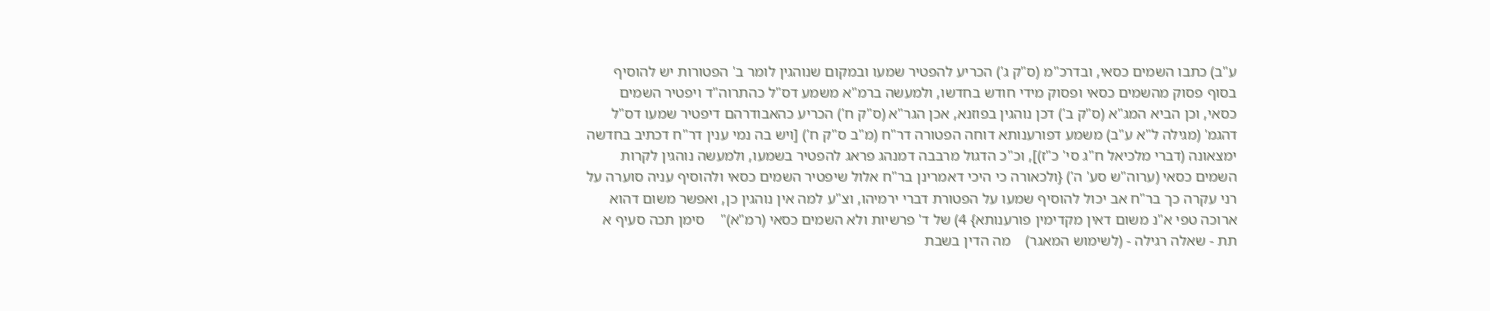ע"ב) כתבו השמים כסאי, ובדרכ"מ (ס"ק ג') הכריע להפטיר שמעו ובמקום שנוהגין לומר ב' הפטורות יש להוסיף בסוף פסוק מהשמים כסאי ופסוק מידי חודש בחדשו, ולמעשה ברמ"א משמע דס"ל כהתרוה"ד ויפטיר השמים כסאי, וכן הביא המג"א (ס"ק ב') דכן נוהגין בפוזנא, אכן הגר"א (ס"ק ח') הכריע כהאבודרהם דיפטיר שמעו דס"ל דהגמ' (מגילה ל"א ע"ב) משמע דפורענותא דוחה הפטורה דר"ח (מ"ב ס"ק ח') [ויש בה נמי ענין דר"ח דכתיב בחדשה ימצאונה (דברי מלכיאל ח"ג סי' כ"ז)], וכ"כ הדגול מרבבה דמנהג פראג להפטיר בשמעו, ולמעשה נוהגין לקרות השמים כסאי (ערוה"ש סע' ה') {ולכאורה כי היכי דאמרינן בר"ח אלול שיפטיר השמים כסאי ולהוסיף עניה סוערה על רני עקרה כך בר"ח אב יכול להוסיף שמעו על הפטורת דברי ירמיהו, וצ"ע למה אין נוהגין כן, ואפשר משום דהוא ארוכה טפי א"נ משום דאין מקדימין פורענותא} 4) של ד' פרשיות ולא השמים כסאי (רמ"א)"    סימן תכה סעיף א
תת - שאלה רגילה - (לשימוש המאגר)    מה הדין בשבת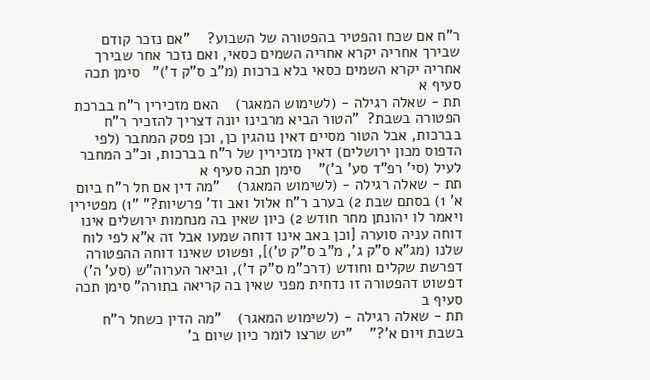ר"ח אם שכח והפטיר בהפטורה של השבוע?    "אם נזכר קודם שבירך אחריה יקרא אחריה השמים כסאי, ואם נזכר אחר שבירך אחריה יקרא השמים כסאי בלא ברכות (מ"ב ס"ק ד')"   סימן תכה סעיף א
תת - שאלה רגילה - (לשימוש המאגר)    האם מזכירין ר"ח בברכת הפטורה בשבת?  "הטור הביא מרבינו יונה דצריך להזכיר ר"ח בברכות, אבל הטור מסיים דאין נוהגין כן, וכן פסק המחבר (לפי הדפוס מכון ירושלים) דאין מזכירין של ר"ח בברכות, וכ"כ המחבר לעיל (סי' רפ"ד סע' ב')"    סימן תכה סעיף א
תת - שאלה רגילה - (לשימוש המאגר)    "מה דין אם חל ר"ח ביום א' 1) בסתם שבת 2) בערב ר"ח אלול ואב וד' פרשיות?" "1) מפטירין ויאמר לו יהונתן מחר חודש 2) כיון שאין בה מנחמות ירושלים אינו דוחה עניה סוערה [וכן באב אינו דוחה שמעו אבל זה א"א לפי לוח שלנו (מג"א ס"ק ג', מ"ב ס"ק ט')], ופשוט שאינו דוחה ההפטורה דפרשת שקלים וחודש (דרכ"מ ס"ק ד'), וביאר הערוה"ש (סע' ה') דפשוט דהפטורה זו נדחית מפני שאין בה קריאה בתורה" סימן תכה סעיף ב
תת - שאלה רגילה - (לשימוש המאגר)    "מה הדין כשחל ר"ח בשבת ויום א'?"    "יש שרצו לומר כיון שיום ב'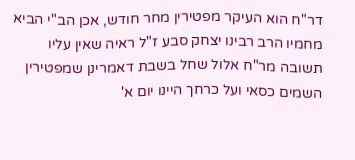דר"ח הוא העיקר מפטירין מחר חודש, אכן הב"י הביא מחמיו הרב רבינו יצחק סבע ז"ל ראיה שאין עליו תשובה מר"ח אלול שחל בשבת דאמרינן שמפטירין השמים כסאי ועל כרחך היינו יום א'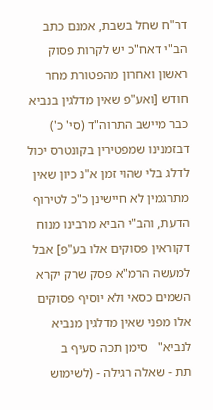דר"ח שחל בשבת, אמנם כתב הב"י דאח"כ יש לקרות פסוק ראשון ואחרון מהפטורת מחר חודש [ואע"פ שאין מדלגין בנביא כבר מיישב התרוה"ד (סי' כ') דבזמנינו שמפטירין בקונטרס יכול לדלג בלי שהוי זמן א"נ כיון שאין מתרגמין לא חיישינן כ"כ לטירוף הדעת, והב"י הביא מרבינו מנוח דקוראין פסוקים אלו בע"פ] אבל למעשה הרמ"א פסק שרק יקרא השמים כסאי ולא יוסיף פסוקים אלו מפני שאין מדלגין מנביא לנביא"   סימן תכה סעיף ב
תת - שאלה רגילה - (לשימוש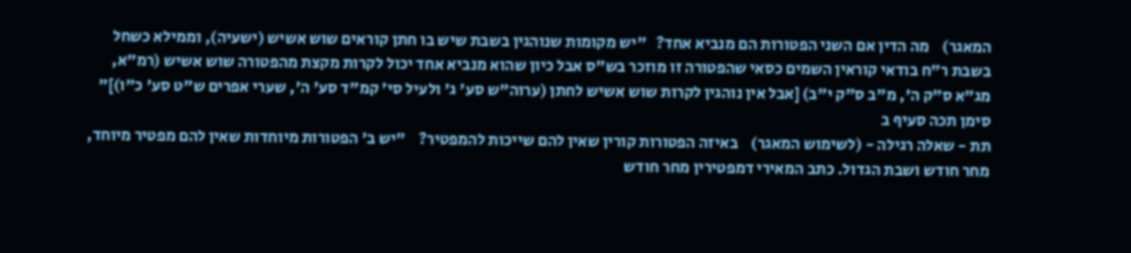המאגר)    מה הדין אם השני הפטורות הם מנביא אחד?   "יש מקומות שנוהגין בשבת שיש בו חתן קוראים שוש אשיש (ישעיה), וממילא כשחל בשבת ר"ח בודאי קוראין השמים כסאי שהפטורה זו מוזכר בש"ס אבל כיון שהוא מנביא אחד יכול לקרות מקצת מהפטורה שוש אשיש (רמ"א, מג"א ס"ק ה', מ"ב ס"ק י"ב) [אבל אין נוהגין לקרות שוש אשיש לחתן (ערוה"ש סע' ג' ולעיל סי' קמ"ד סע' ה', שערי אפרים ש"ט סע' כ"ו)]"    סימן תכה סעיף ב
תת - שאלה רגילה - (לשימוש המאגר)    באיזה הפטורות קורין שאין להם שייכות להמפטיר?    "יש ב' הפטורות מיוחדות שאין להם מפטיר מיוחד, מחר חודש ושבת הגדול. כתב המאירי דמפטירין מחר חודש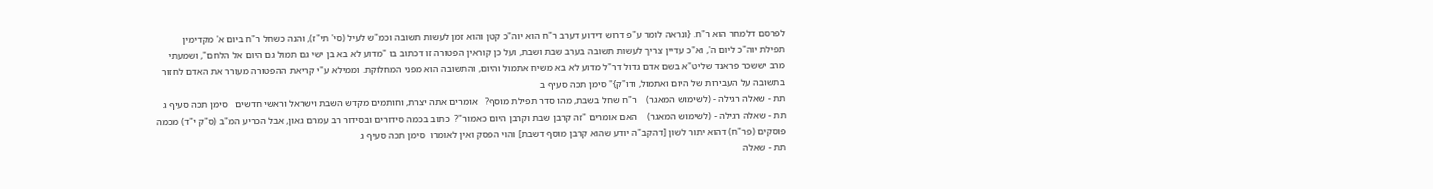לפרסם דלמחר הוא ר"ח. {ונראה לומר ע"פ דרוש דידוע דערב ר"ח הוא יוה"כ קטן והוא זמן לעשות תשובה וכמ"ש לעיל (סי' תי"ז), והנה כשחל ר"ח ביום א' מקדימין תפילת יוה"כ ליום ה', וא"כ עדיין צריך לעשות תשובה בערב שבת ושבת, ועל כן קוראין הפטורה זו דכתוב בו "מדוע לא בא בן ישי גם תמול גם היום אל הלחם", ושמעתי מרב יששכר פראנד שליט"א בשם אדם גדול דר"ל מדוע לא בא משיח אתמול והיום, והתשובה הוא מפני המחלוקת. וממילא ע"י קריאת ההפטורה מעורר את האדם לחזור בתשובה על העבירות של היום ואתמול, ודו"ק}" סימן תכה סעיף ב
תת - שאלה רגילה - (לשימוש המאגר)    ר"ח שחל בשבת, מהו סדר תפילת מוסף?   אומרים אתה יצרת, וחותמים מקדש השבת וישראל וראשי חדשים   סימן תכה סעיף ג
תת - שאלה רגילה - (לשימוש המאגר)    האם אומרים "זה קרבן שבת וקרבן היום כאמור"?  כתוב בכמה סידורים ובסידור רב עמרם גאון, אבל הכריע המ"ב (ס"ק י"ד) מכמה פוסקים (פר"ח) דהוא יתור לשון [דהקב"ה יודע שהוא קרבן מוסף דשבת] והוי הפסק ואין לאומרו  סימן תכה סעיף ג
תת - שאלה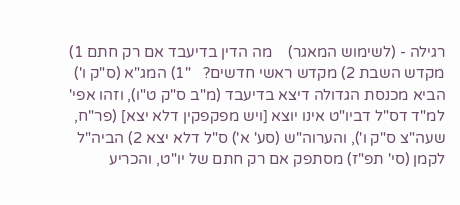רגילה - (לשימוש המאגר)    מה הדין בדיעבד אם רק חתם 1) מקדש השבת 2) מקדש ראשי חדשים?   "1) המג"א (ס"ק ו') הביא מכנסת הגדולה דיצא בדיעבד (מ"ב ס"ק ט"ו), וזהו אפי' למ"ד דס"ל דביו"ט אינו יוצא [ויש מפקפקין דלא יצא] (פר"ח, שעה"צ ס"ק ו'), והערוה"ש (סע' א') ס"ל דלא יצא 2) הביה"ל לקמן (סי' תפ"ז) מסתפק אם רק חתם של יו"ט, והכריע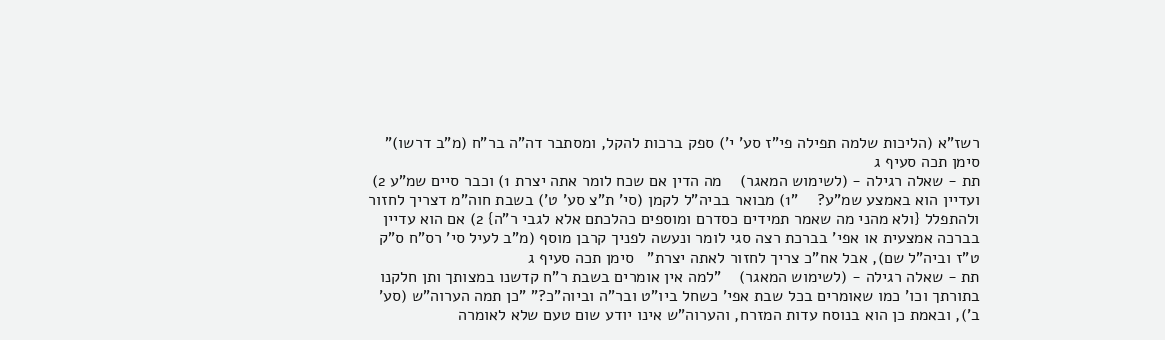רשז"א (הליכות שלמה תפילה פי"ז סע' י') ספק ברכות להקל, ומסתבר דה"ה בר"ח (מ"ב דרשו)" סימן תכה סעיף ג
תת - שאלה רגילה - (לשימוש המאגר)    מה הדין אם שכח לומר אתה יצרת 1) וכבר סיים שמ"ע 2) ועדיין הוא באמצע שמ"ע?    "1) מבואר בביה"ל לקמן (סי' ת"צ סע' ט') בשבת חוה"מ דצריך לחזור ולהתפלל {ולא מהני מה שאמר תמידים כסדרם ומוספים כהלכתם אלא לגבי ר"ה} 2) אם הוא עדיין בברכה אמצעית או אפי' בברכת רצה סגי לומר ונעשה לפניך קרבן מוסף (מ"ב לעיל סי' רס"ח ס"ק ט"ז וביה"ל שם), אבל אח"כ צריך לחזור לאתה יצרת"   סימן תכה סעיף ג
תת - שאלה רגילה - (לשימוש המאגר)    "למה אין אומרים בשבת ר"ח קדשנו במצותך ותן חלקנו בתורתך וכו' כמו שאומרים בכל שבת אפי' כשחל ביו"ט ובר"ה וביוה"כ?" "כן תמה הערוה"ש (סע' ב'), ובאמת כן הוא בנוסח עדות המזרח, והערוה"ש אינו יודע שום טעם שלא לאומרה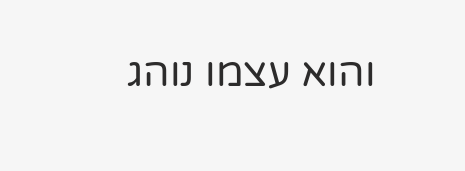והוא עצמו נוהג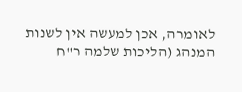לאומרה, אכן למעשה אין לשנות המנהג (הליכות שלמה ר"ח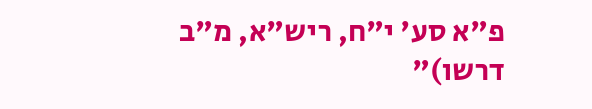פ"א סע' י"ח, ריש"א, מ"ב דרשו)"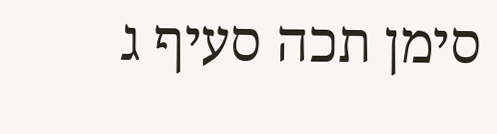סימן תכה סעיף ג